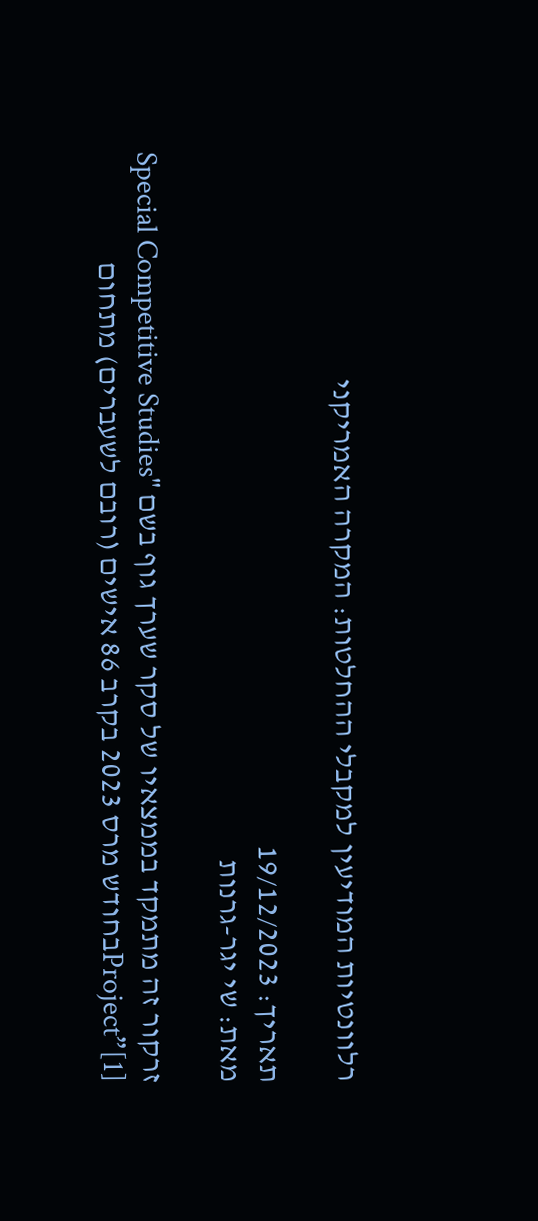רלוונטיות המודיעין למקבלי ההחלטות: המקרה האמריקני

תאריך: 19/12/2023
מאת: שי יגר-גרנות

זרקור זה מתמקד בממצאיו של סקר שערך גוף בשם "Special Competitive Studies Project”[1]בחודש מרס 2023 בקרב 86 אישים (רובם לשעברים) מתחום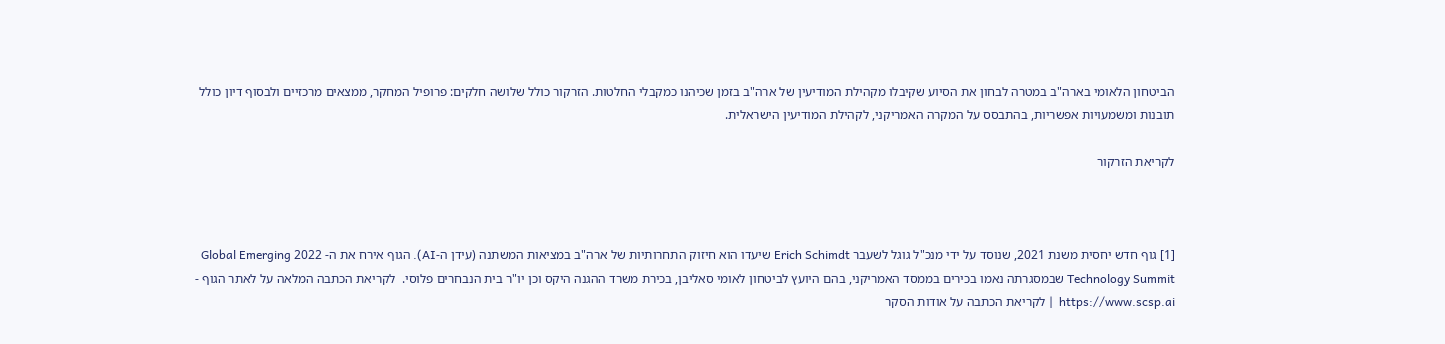הביטחון הלאומי בארה"ב במטרה לבחון את הסיוע שקיבלו מקהילת המודיעין של ארה"ב בזמן שכיהנו כמקבלי החלטות. הזרקור כולל שלושה חלקים: פרופיל המחקר, ממצאים מרכזיים ולבסוף דיון כולל תובנות ומשמעויות אפשריות, בהתבסס על המקרה האמריקני, לקהילת המודיעין הישראלית.

לקריאת הזרקור



[1] גוף חדש יחסית משנת 2021, שנוסד על ידי מנכ"ל גוגל לשעבר Erich Schimdt שיעדו הוא חיזוק התחרותיות של ארה"ב במציאות המשתנה (עידן ה-AI). הגוף אירח את ה- 2022 Global Emerging Technology Summit שבמסגרתה נאמו בכירים בממסד האמריקני, בהם היועץ לביטחון לאומי סאליבן, בכירת משרד ההגנה היקס וכן יו"ר בית הנבחרים פלוסי.  לקריאת הכתבה המלאה על לאתר הגוף - https://www.scsp.ai  | לקריאת הכתבה על אודות הסקר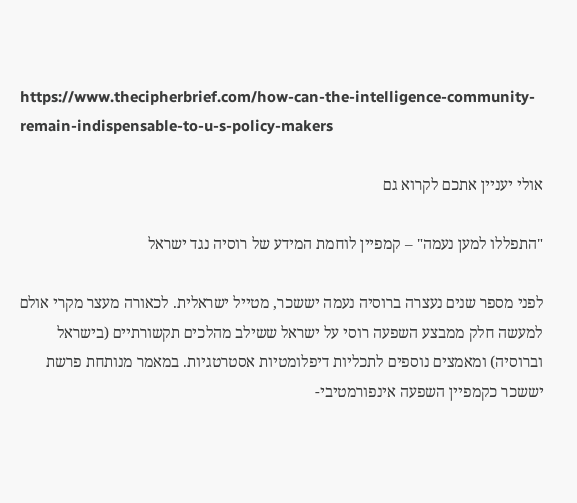https://www.thecipherbrief.com/how-can-the-intelligence-community-remain-indispensable-to-u-s-policy-makers

אולי יעניין אתכם לקרוא גם

"התפללו למען נעמה" – קמפיין לוחמת המידע של רוסיה נגד ישראל

לפני מספר שנים נעצרה ברוסיה נעמה יששכר, מטייל ישראלית. לכאורה מעצר מקרי אולם למעשה חלק ממבצע השפעה רוסי על ישראל ששילב מהלכים תקשורתיים (בישראל וברוסיה) ומאמצים נוספים לתכליות דיפלומטיות אסטרטגיות. במאמר מנותחת פרשת יששכר כקמפיין השפעה אינפורמטיבי-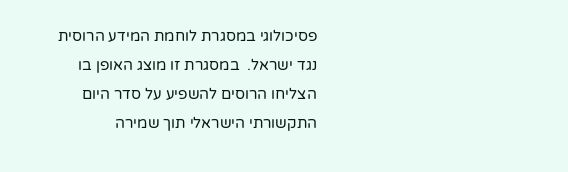פסיכולוגי במסגרת לוחמת המידע הרוסית נגד ישראל.  במסגרת זו מוצג האופן בו הצליחו הרוסים להשפיע על סדר היום התקשורתי הישראלי תוך שמירה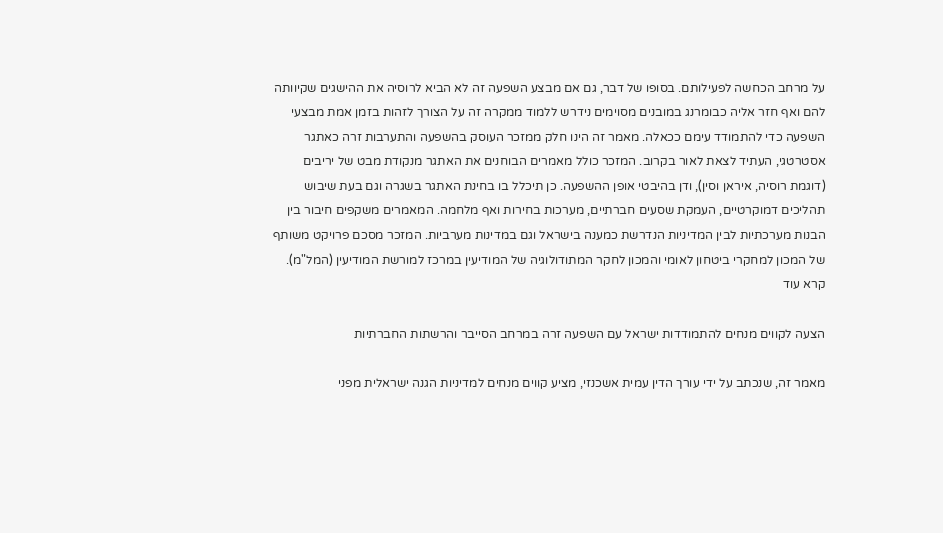על מרחב הכחשה לפעילותם. בסופו של דבר, גם אם מבצע השפעה זה לא הביא לרוסיה את ההישגים שקיוותה להם ואף חזר אליה כבומרנג במובנים מסוימים נידרש ללמוד ממקרה זה על הצורך לזהות בזמן אמת מבצעי השפעה כדי להתמודד עימם ככאלה. מאמר זה הינו חלק ממזכר העוסק בהשפעה והתערבות זרה כאתגר אסטרטגי, העתיד לצאת לאור בקרוב. המזכר כולל מאמרים הבוחנים את האתגר מנקודת מבט של יריבים (דוגמת רוסיה, איראן וסין), ודן בהיבטי אופן ההשפעה. כן תיכלל בו בחינת האתגר בשגרה וגם בעת שיבוש תהליכים דמוקרטיים, העמקת שסעים חברתיים, מערכות בחירות ואף מלחמה. המאמרים משקפים חיבור בין הבנות מערכתיות לבין המדיניות הנדרשת כמענה בישראל וגם במדינות מערביות. המזכר מסכם פרויקט משותף של המכון למחקרי ביטחון לאומי והמכון לחקר המתודולוגיה של המודיעין במרכז למורשת המודיעין (המל"מ).
קרא עוד

הצעה לקווים מנחים להתמודדות ישראל עם השפעה זרה במרחב הסייבר והרשתות החברתיות

מאמר זה, שנכתב על ידי עורך הדין עמית אשכנזי, מציע קווים מנחים למדיניות הגנה ישראלית מפני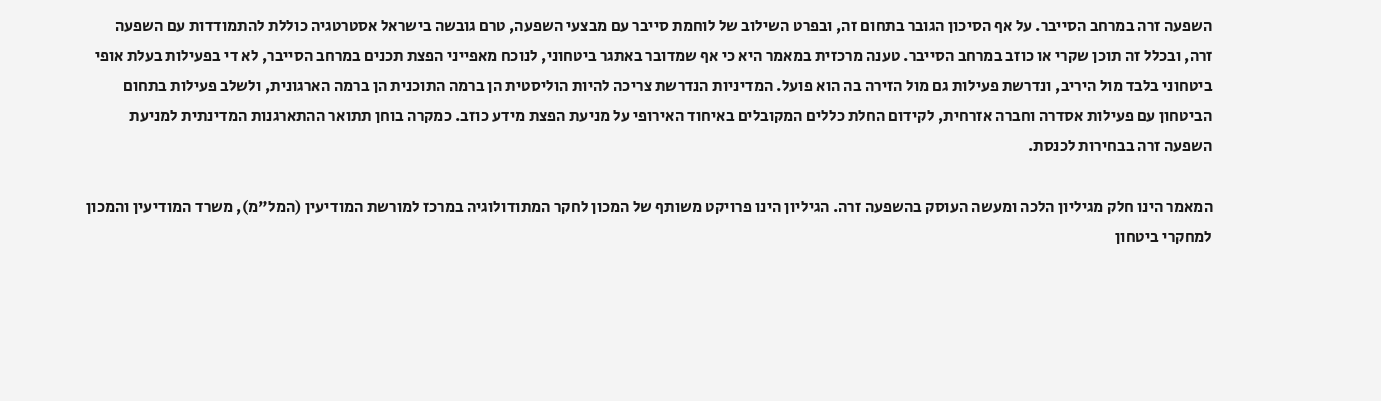השפעה זרה במרחב הסייבר. על אף הסיכון הגובר בתחום זה, ובפרט השילוב של לוחמת סייבר עם מבצעי השפעה, טרם גובשה בישראל אסטרטגיה כוללת להתמודדות עם השפעה זרה, ובכלל זה תוכן שקרי או כוזב במרחב הסייבר. טענה מרכזית במאמר היא כי אף שמדובר באתגר ביטחוני, לנוכח מאפייני הפצת תכנים במרחב הסייבר, לא די בפעילות בעלת אופי ביטחוני בלבד מול היריב, ונדרשת פעילות גם מול הזירה בה הוא פועל. המדיניות הנדרשת צריכה להיות הוליסטית הן ברמה התוכנית הן ברמה הארגונית, ולשלב פעילות בתחום הביטחון עם פעילות אסדרה וחברה אזרחית, לקידום החלת כללים המקובלים באיחוד האירופי על מניעת הפצת מידע כוזב. כמקרה בוחן תתואר ההתארגנות המדינתית למניעת השפעה זרה בבחירות לכנסת.

המאמר הינו חלק מגיליון הלכה ומעשה העוסק בהשפעה זרה. הגיליון הינו פרויקט משותף של המכון לחקר המתודולוגיה במרכז למורשת המודיעין (המל"מ), משרד המודיעין והמכון למחקרי ביטחון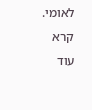לאומי.
קרא עוד